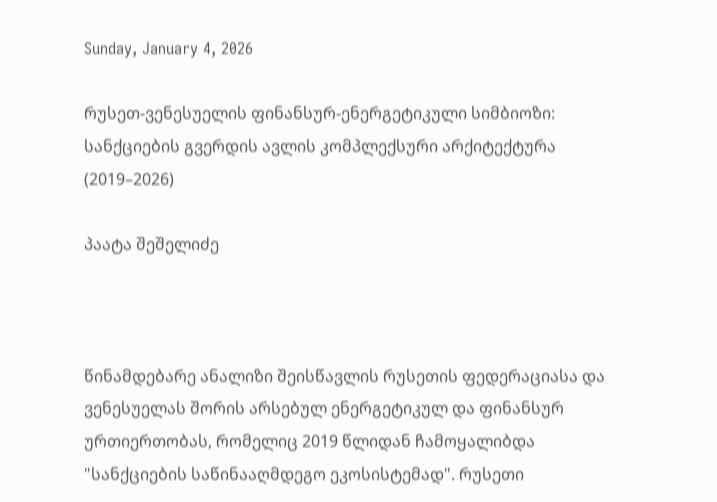Sunday, January 4, 2026

რუსეთ-ვენესუელის ფინანსურ-ენერგეტიკული სიმბიოზი: სანქციების გვერდის ავლის კომპლექსური არქიტექტურა (2019–2026)

პაატა შეშელიძე



წინამდებარე ანალიზი შეისწავლის რუსეთის ფედერაციასა და ვენესუელას შორის არსებულ ენერგეტიკულ და ფინანსურ ურთიერთობას, რომელიც 2019 წლიდან ჩამოყალიბდა "სანქციების საწინააღმდეგო ეკოსისტემად". რუსეთი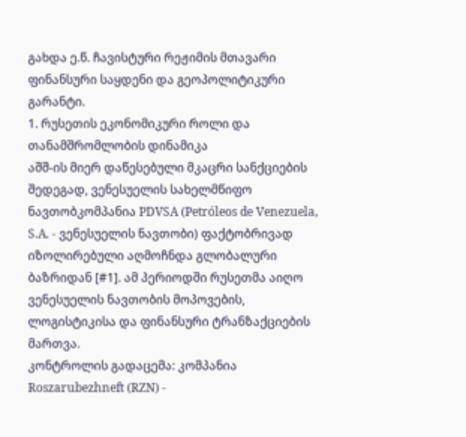გახდა ე.წ. ჩავისტური რეჟიმის მთავარი ფინანსური საყდენი და გეოპოლიტიკური გარანტი.
1. რუსეთის ეკონომიკური როლი და თანამშრომლობის დინამიკა
აშშ-ის მიერ დაწესებული მკაცრი სანქციების შედეგად, ვენესუელის სახელმწიფო ნავთობკომპანია PDVSA (Petróleos de Venezuela, S.A. - ვენესუელის ნავთობი) ფაქტობრივად იზოლირებული აღმოჩნდა გლობალური ბაზრიდან [#1]. ამ პერიოდში რუსეთმა აიღო ვენესუელის ნავთობის მოპოვების, ლოგისტიკისა და ფინანსური ტრანზაქციების მართვა.
კონტროლის გადაცემა: კომპანია Roszarubezhneft (RZN) -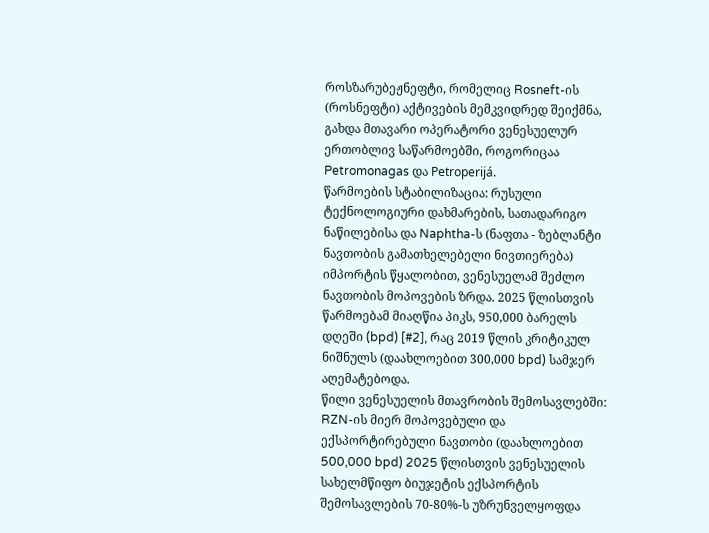როსზარუბეჟნეფტი, რომელიც Rosneft-ის (როსნეფტი) აქტივების მემკვიდრედ შეიქმნა, გახდა მთავარი ოპერატორი ვენესუელურ ერთობლივ საწარმოებში, როგორიცაა Petromonagas და Petroperijá.
წარმოების სტაბილიზაცია: რუსული ტექნოლოგიური დახმარების, სათადარიგო ნაწილებისა და Naphtha-ს (ნაფთა - ზებლანტი ნავთობის გამათხელებელი ნივთიერება) იმპორტის წყალობით, ვენესუელამ შეძლო ნავთობის მოპოვების ზრდა. 2025 წლისთვის წარმოებამ მიაღწია პიკს, 950,000 ბარელს დღეში (bpd) [#2], რაც 2019 წლის კრიტიკულ ნიშნულს (დაახლოებით 300,000 bpd) სამჯერ აღემატებოდა.
წილი ვენესუელის მთავრობის შემოსავლებში: RZN-ის მიერ მოპოვებული და ექსპორტირებული ნავთობი (დაახლოებით 500,000 bpd) 2025 წლისთვის ვენესუელის სახელმწიფო ბიუჯეტის ექსპორტის შემოსავლების 70-80%-ს უზრუნველყოფდა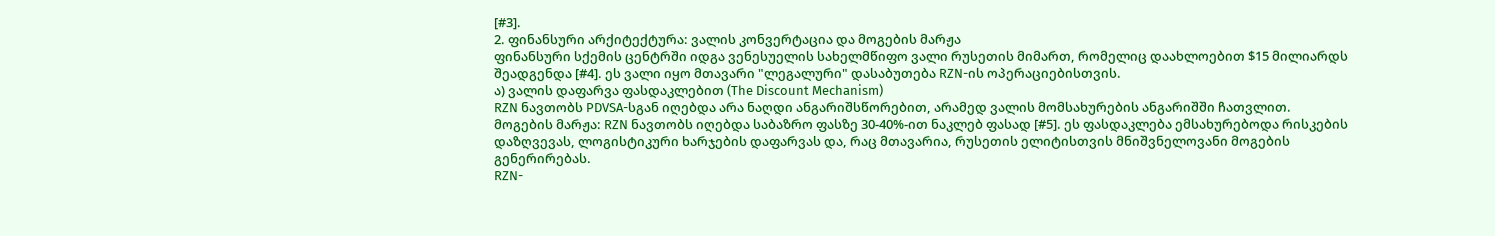[#3].
2. ფინანსური არქიტექტურა: ვალის კონვერტაცია და მოგების მარჟა
ფინანსური სქემის ცენტრში იდგა ვენესუელის სახელმწიფო ვალი რუსეთის მიმართ, რომელიც დაახლოებით $15 მილიარდს შეადგენდა [#4]. ეს ვალი იყო მთავარი "ლეგალური" დასაბუთება RZN-ის ოპერაციებისთვის.
ა) ვალის დაფარვა ფასდაკლებით (The Discount Mechanism)
RZN ნავთობს PDVSA-სგან იღებდა არა ნაღდი ანგარიშსწორებით, არამედ ვალის მომსახურების ანგარიშში ჩათვლით.
მოგების მარჟა: RZN ნავთობს იღებდა საბაზრო ფასზე 30-40%-ით ნაკლებ ფასად [#5]. ეს ფასდაკლება ემსახურებოდა რისკების დაზღვევას, ლოგისტიკური ხარჯების დაფარვას და, რაც მთავარია, რუსეთის ელიტისთვის მნიშვნელოვანი მოგების გენერირებას.
RZN-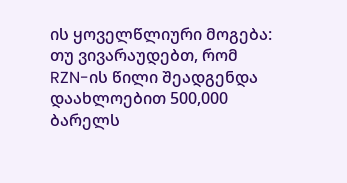ის ყოველწლიური მოგება: თუ ვივარაუდებთ, რომ RZN-ის წილი შეადგენდა დაახლოებით 500,000 ბარელს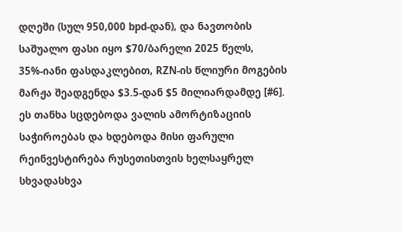დღეში (სულ 950,000 bpd-დან), და ნავთობის საშუალო ფასი იყო $70/ბარელი 2025 წელს, 35%-იანი ფასდაკლებით, RZN-ის წლიური მოგების მარჟა შეადგენდა $3.5-დან $5 მილიარდამდე [#6]. ეს თანხა სცდებოდა ვალის ამორტიზაციის საჭიროებას და ხდებოდა მისი ფარული რეინვესტირება რუსეთისთვის ხელსაყრელ სხვადასხვა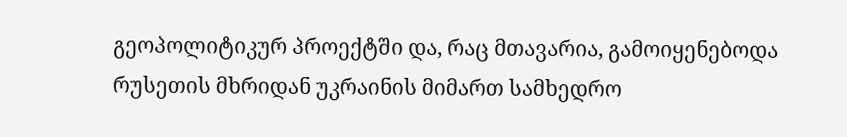გეოპოლიტიკურ პროექტში და, რაც მთავარია, გამოიყენებოდა რუსეთის მხრიდან უკრაინის მიმართ სამხედრო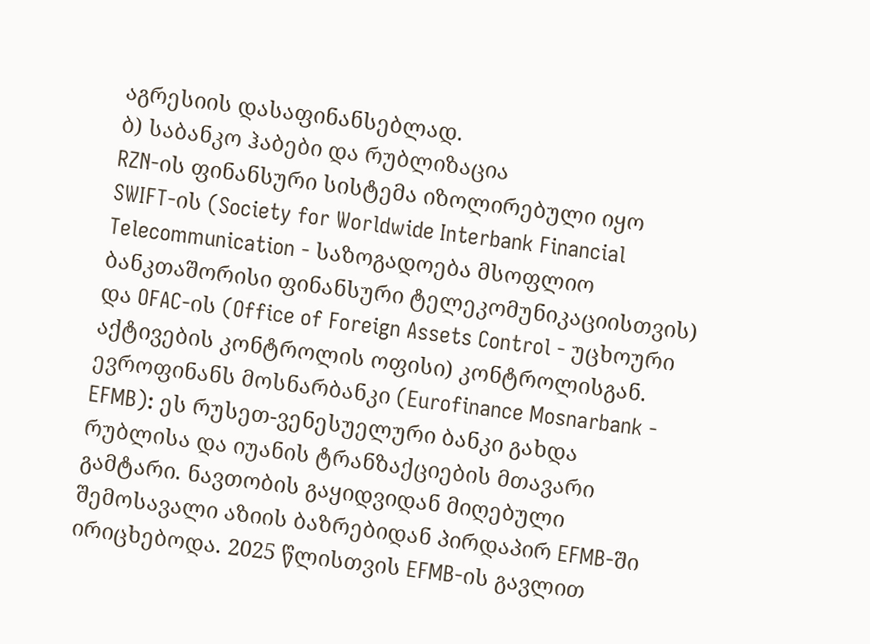აგრესიის დასაფინანსებლად.
ბ) საბანკო ჰაბები და რუბლიზაცია
RZN-ის ფინანსური სისტემა იზოლირებული იყო SWIFT-ის (Society for Worldwide Interbank Financial Telecommunication - საზოგადოება მსოფლიო ბანკთაშორისი ფინანსური ტელეკომუნიკაციისთვის) და OFAC-ის (Office of Foreign Assets Control - უცხოური აქტივების კონტროლის ოფისი) კონტროლისგან.
ევროფინანს მოსნარბანკი (Eurofinance Mosnarbank - EFMB): ეს რუსეთ-ვენესუელური ბანკი გახდა რუბლისა და იუანის ტრანზაქციების მთავარი გამტარი. ნავთობის გაყიდვიდან მიღებული შემოსავალი აზიის ბაზრებიდან პირდაპირ EFMB-ში ირიცხებოდა. 2025 წლისთვის EFMB-ის გავლით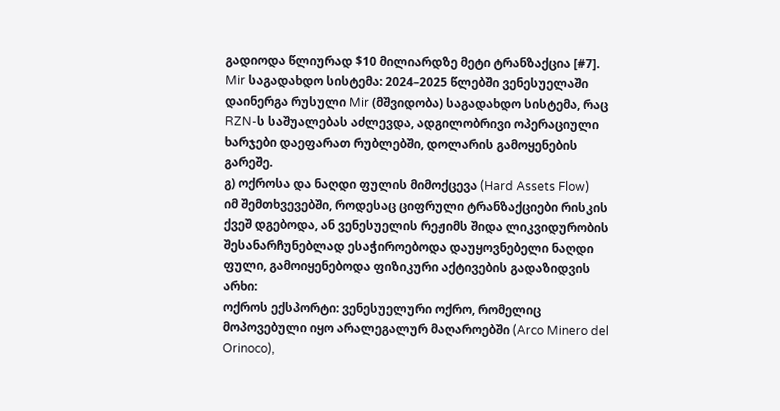გადიოდა წლიურად $10 მილიარდზე მეტი ტრანზაქცია [#7].
Mir საგადახდო სისტემა: 2024–2025 წლებში ვენესუელაში დაინერგა რუსული Mir (მშვიდობა) საგადახდო სისტემა, რაც RZN-ს საშუალებას აძლევდა, ადგილობრივი ოპერაციული ხარჯები დაეფარათ რუბლებში, დოლარის გამოყენების გარეშე.
გ) ოქროსა და ნაღდი ფულის მიმოქცევა (Hard Assets Flow)
იმ შემთხვევებში, როდესაც ციფრული ტრანზაქციები რისკის ქვეშ დგებოდა, ან ვენესუელის რეჟიმს შიდა ლიკვიდურობის შესანარჩუნებლად ესაჭიროებოდა დაუყოვნებელი ნაღდი ფული, გამოიყენებოდა ფიზიკური აქტივების გადაზიდვის არხი:
ოქროს ექსპორტი: ვენესუელური ოქრო, რომელიც მოპოვებული იყო არალეგალურ მაღაროებში (Arco Minero del Orinoco),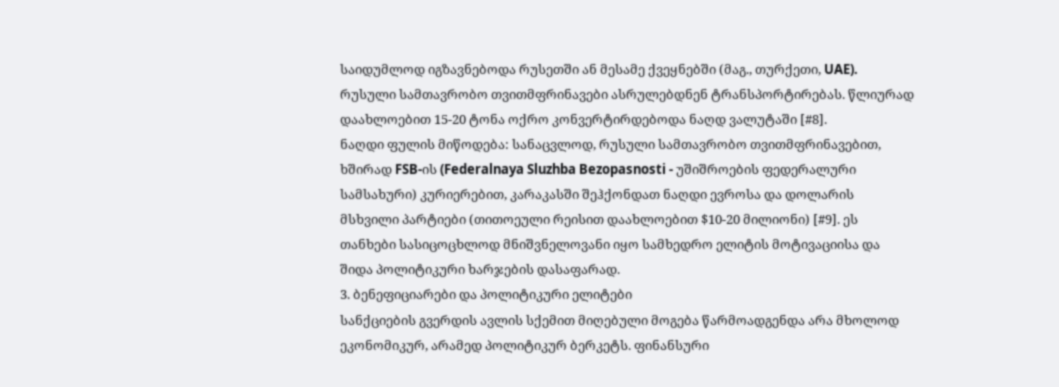საიდუმლოდ იგზავნებოდა რუსეთში ან მესამე ქვეყნებში (მაგ., თურქეთი, UAE). რუსული სამთავრობო თვითმფრინავები ასრულებდნენ ტრანსპორტირებას. წლიურად დაახლოებით 15-20 ტონა ოქრო კონვერტირდებოდა ნაღდ ვალუტაში [#8].
ნაღდი ფულის მიწოდება: სანაცვლოდ, რუსული სამთავრობო თვითმფრინავებით, ხშირად FSB-ის (Federalnaya Sluzhba Bezopasnosti - უშიშროების ფედერალური სამსახური) კურიერებით, კარაკასში შეჰქონდათ ნაღდი ევროსა და დოლარის მსხვილი პარტიები (თითოეული რეისით დაახლოებით $10-20 მილიონი) [#9]. ეს თანხები სასიცოცხლოდ მნიშვნელოვანი იყო სამხედრო ელიტის მოტივაციისა და შიდა პოლიტიკური ხარჯების დასაფარად.
3. ბენეფიციარები და პოლიტიკური ელიტები
სანქციების გვერდის ავლის სქემით მიღებული მოგება წარმოადგენდა არა მხოლოდ ეკონომიკურ, არამედ პოლიტიკურ ბერკეტს. ფინანსური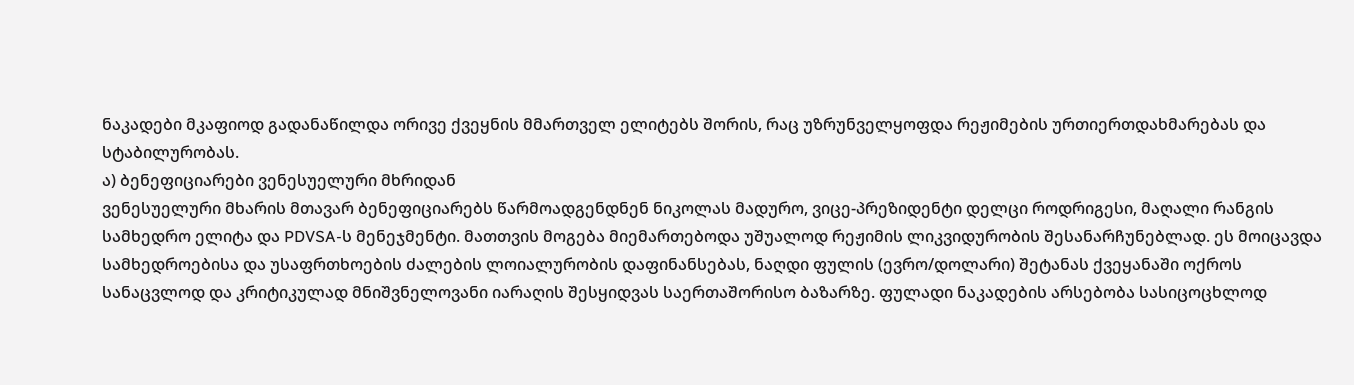ნაკადები მკაფიოდ გადანაწილდა ორივე ქვეყნის მმართველ ელიტებს შორის, რაც უზრუნველყოფდა რეჟიმების ურთიერთდახმარებას და სტაბილურობას.
ა) ბენეფიციარები ვენესუელური მხრიდან
ვენესუელური მხარის მთავარ ბენეფიციარებს წარმოადგენდნენ ნიკოლას მადურო, ვიცე-პრეზიდენტი დელცი როდრიგესი, მაღალი რანგის სამხედრო ელიტა და PDVSA-ს მენეჯმენტი. მათთვის მოგება მიემართებოდა უშუალოდ რეჟიმის ლიკვიდურობის შესანარჩუნებლად. ეს მოიცავდა სამხედროებისა და უსაფრთხოების ძალების ლოიალურობის დაფინანსებას, ნაღდი ფულის (ევრო/დოლარი) შეტანას ქვეყანაში ოქროს სანაცვლოდ და კრიტიკულად მნიშვნელოვანი იარაღის შესყიდვას საერთაშორისო ბაზარზე. ფულადი ნაკადების არსებობა სასიცოცხლოდ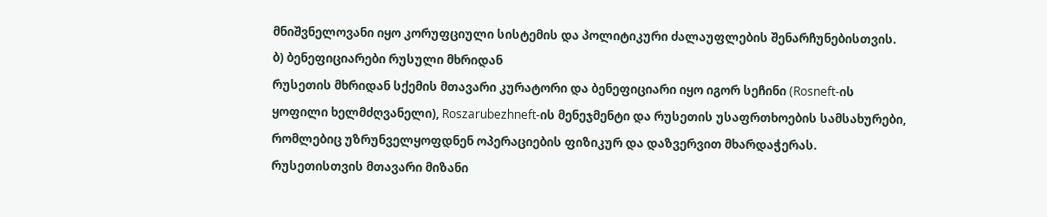მნიშვნელოვანი იყო კორუფციული სისტემის და პოლიტიკური ძალაუფლების შენარჩუნებისთვის.
ბ) ბენეფიციარები რუსული მხრიდან
რუსეთის მხრიდან სქემის მთავარი კურატორი და ბენეფიციარი იყო იგორ სეჩინი (Rosneft-ის ყოფილი ხელმძღვანელი), Roszarubezhneft-ის მენეჯმენტი და რუსეთის უსაფრთხოების სამსახურები, რომლებიც უზრუნველყოფდნენ ოპერაციების ფიზიკურ და დაზვერვით მხარდაჭერას. რუსეთისთვის მთავარი მიზანი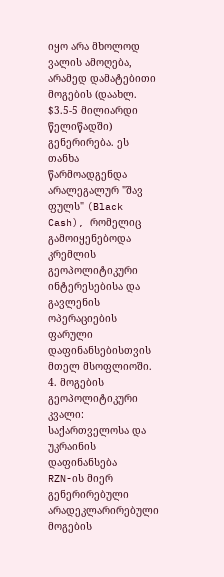იყო არა მხოლოდ ვალის ამოღება, არამედ დამატებითი მოგების (დაახლ. $3.5-5 მილიარდი წელიწადში) გენერირება. ეს თანხა წარმოადგენდა არალეგალურ "შავ ფულს" (Black Cash), რომელიც გამოიყენებოდა კრემლის გეოპოლიტიკური ინტერესებისა და გავლენის ოპერაციების ფარული დაფინანსებისთვის მთელ მსოფლიოში.
4. მოგების გეოპოლიტიკური კვალი: საქართველოსა და უკრაინის დაფინანსება
RZN-ის მიერ გენერირებული არადეკლარირებული მოგების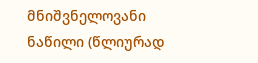მნიშვნელოვანი ნაწილი (წლიურად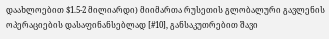დაახლოებით $1.5-2 მილიარდი) მიიმართა რუსეთის გლობალური გავლენის ოპერაციების დასაფინანსებლად [#10], განსაკუთრებით შავი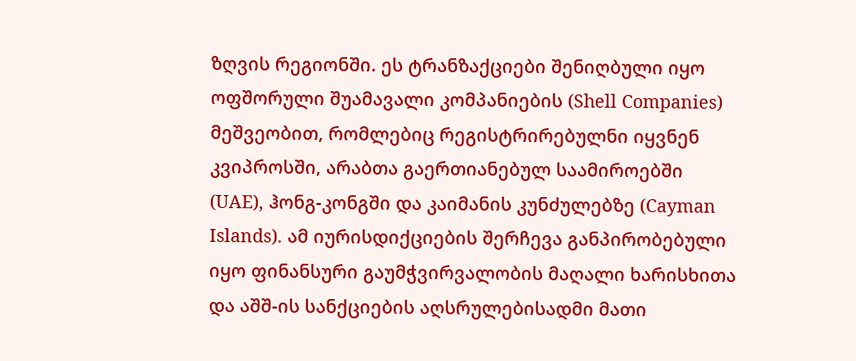ზღვის რეგიონში. ეს ტრანზაქციები შენიღბული იყო ოფშორული შუამავალი კომპანიების (Shell Companies) მეშვეობით, რომლებიც რეგისტრირებულნი იყვნენ კვიპროსში, არაბთა გაერთიანებულ საამიროებში (UAE), ჰონგ-კონგში და კაიმანის კუნძულებზე (Cayman Islands). ამ იურისდიქციების შერჩევა განპირობებული იყო ფინანსური გაუმჭვირვალობის მაღალი ხარისხითა და აშშ-ის სანქციების აღსრულებისადმი მათი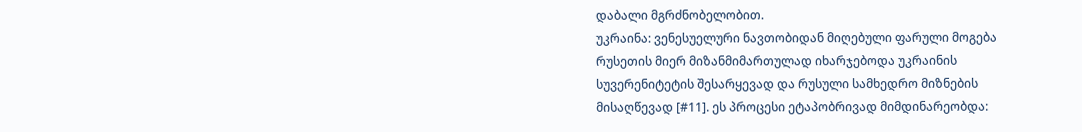დაბალი მგრძნობელობით.
უკრაინა: ვენესუელური ნავთობიდან მიღებული ფარული მოგება რუსეთის მიერ მიზანმიმართულად იხარჯებოდა უკრაინის სუვერენიტეტის შესარყევად და რუსული სამხედრო მიზნების მისაღწევად [#11]. ეს პროცესი ეტაპობრივად მიმდინარეობდა: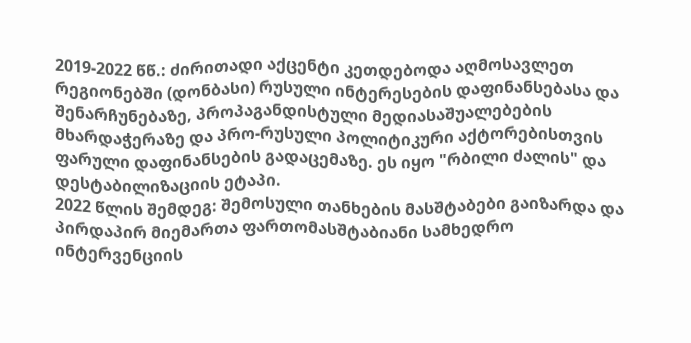2019-2022 წწ.: ძირითადი აქცენტი კეთდებოდა აღმოსავლეთ რეგიონებში (დონბასი) რუსული ინტერესების დაფინანსებასა და შენარჩუნებაზე, პროპაგანდისტული მედიასაშუალებების მხარდაჭერაზე და პრო-რუსული პოლიტიკური აქტორებისთვის ფარული დაფინანსების გადაცემაზე. ეს იყო "რბილი ძალის" და დესტაბილიზაციის ეტაპი.
2022 წლის შემდეგ: შემოსული თანხების მასშტაბები გაიზარდა და პირდაპირ მიემართა ფართომასშტაბიანი სამხედრო ინტერვენციის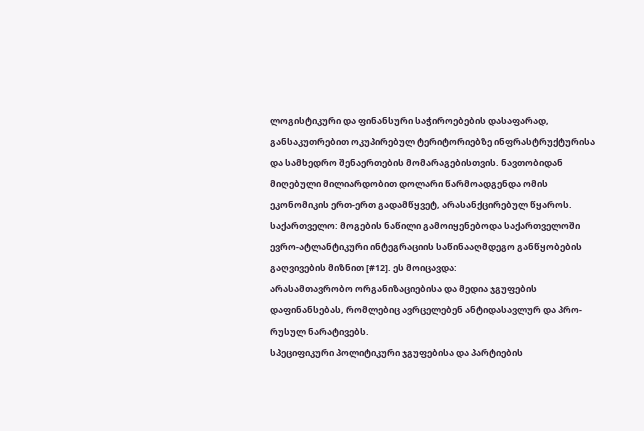ლოგისტიკური და ფინანსური საჭიროებების დასაფარად, განსაკუთრებით ოკუპირებულ ტერიტორიებზე ინფრასტრუქტურისა და სამხედრო შენაერთების მომარაგებისთვის. ნავთობიდან მიღებული მილიარდობით დოლარი წარმოადგენდა ომის ეკონომიკის ერთ-ერთ გადამწყვეტ, არასანქცირებულ წყაროს.
საქართველო: მოგების ნაწილი გამოიყენებოდა საქართველოში ევრო-ატლანტიკური ინტეგრაციის საწინააღმდეგო განწყობების გაღვივების მიზნით [#12]. ეს მოიცავდა:
არასამთავრობო ორგანიზაციებისა და მედია ჯგუფების დაფინანსებას, რომლებიც ავრცელებენ ანტიდასავლურ და პრო-რუსულ ნარატივებს.
სპეციფიკური პოლიტიკური ჯგუფებისა და პარტიების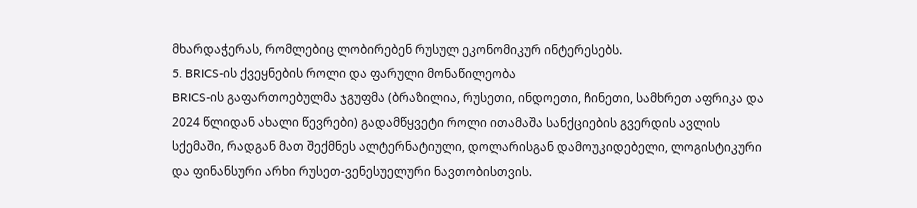მხარდაჭერას, რომლებიც ლობირებენ რუსულ ეკონომიკურ ინტერესებს.
5. BRICS-ის ქვეყნების როლი და ფარული მონაწილეობა
BRICS-ის გაფართოებულმა ჯგუფმა (ბრაზილია, რუსეთი, ინდოეთი, ჩინეთი, სამხრეთ აფრიკა და 2024 წლიდან ახალი წევრები) გადამწყვეტი როლი ითამაშა სანქციების გვერდის ავლის სქემაში, რადგან მათ შექმნეს ალტერნატიული, დოლარისგან დამოუკიდებელი, ლოგისტიკური და ფინანსური არხი რუსეთ-ვენესუელური ნავთობისთვის.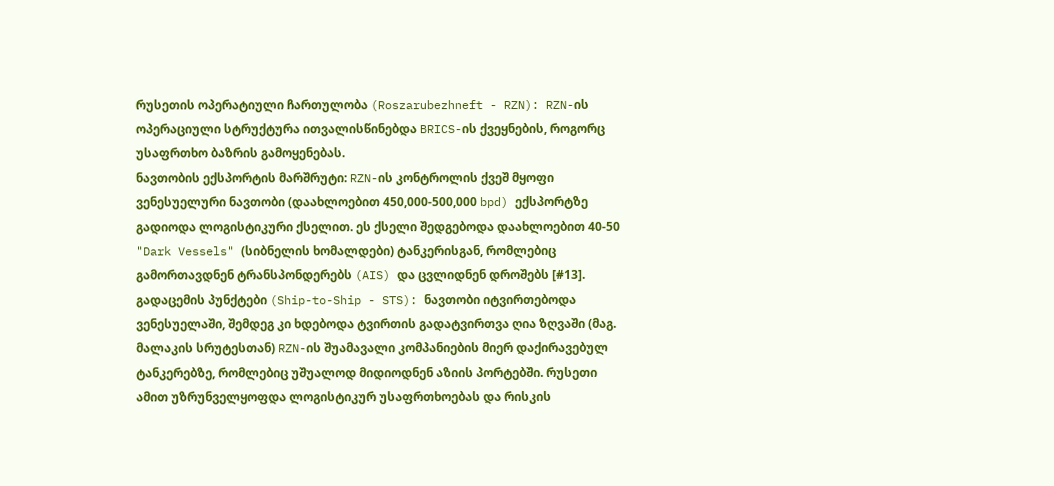რუსეთის ოპერატიული ჩართულობა (Roszarubezhneft - RZN): RZN-ის ოპერაციული სტრუქტურა ითვალისწინებდა BRICS-ის ქვეყნების, როგორც უსაფრთხო ბაზრის გამოყენებას.
ნავთობის ექსპორტის მარშრუტი: RZN-ის კონტროლის ქვეშ მყოფი ვენესუელური ნავთობი (დაახლოებით 450,000-500,000 bpd) ექსპორტზე გადიოდა ლოგისტიკური ქსელით. ეს ქსელი შედგებოდა დაახლოებით 40-50 "Dark Vessels" (სიბნელის ხომალდები) ტანკერისგან, რომლებიც გამორთავდნენ ტრანსპონდერებს (AIS) და ცვლიდნენ დროშებს [#13].
გადაცემის პუნქტები (Ship-to-Ship - STS): ნავთობი იტვირთებოდა ვენესუელაში, შემდეგ კი ხდებოდა ტვირთის გადატვირთვა ღია ზღვაში (მაგ. მალაკის სრუტესთან) RZN-ის შუამავალი კომპანიების მიერ დაქირავებულ ტანკერებზე, რომლებიც უშუალოდ მიდიოდნენ აზიის პორტებში. რუსეთი ამით უზრუნველყოფდა ლოგისტიკურ უსაფრთხოებას და რისკის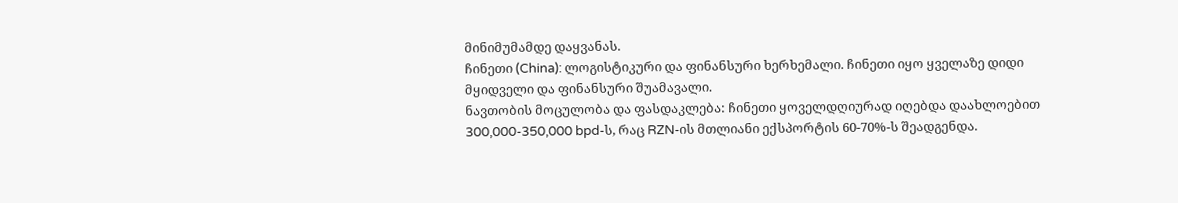მინიმუმამდე დაყვანას.
ჩინეთი (China): ლოგისტიკური და ფინანსური ხერხემალი. ჩინეთი იყო ყველაზე დიდი მყიდველი და ფინანსური შუამავალი.
ნავთობის მოცულობა და ფასდაკლება: ჩინეთი ყოველდღიურად იღებდა დაახლოებით 300,000-350,000 bpd-ს, რაც RZN-ის მთლიანი ექსპორტის 60-70%-ს შეადგენდა.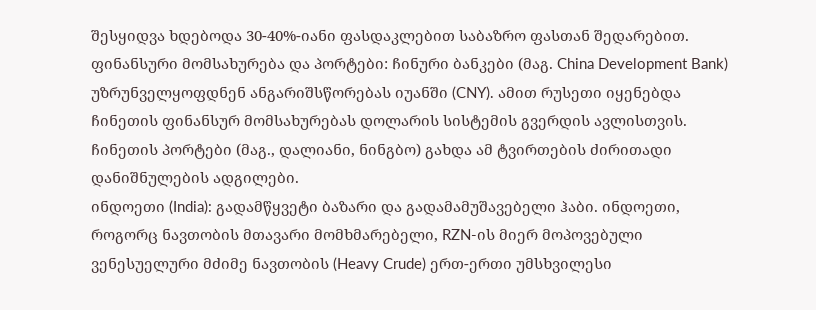შესყიდვა ხდებოდა 30-40%-იანი ფასდაკლებით საბაზრო ფასთან შედარებით.
ფინანსური მომსახურება და პორტები: ჩინური ბანკები (მაგ. China Development Bank) უზრუნველყოფდნენ ანგარიშსწორებას იუანში (CNY). ამით რუსეთი იყენებდა ჩინეთის ფინანსურ მომსახურებას დოლარის სისტემის გვერდის ავლისთვის. ჩინეთის პორტები (მაგ., დალიანი, ნინგბო) გახდა ამ ტვირთების ძირითადი დანიშნულების ადგილები.
ინდოეთი (India): გადამწყვეტი ბაზარი და გადამამუშავებელი ჰაბი. ინდოეთი, როგორც ნავთობის მთავარი მომხმარებელი, RZN-ის მიერ მოპოვებული ვენესუელური მძიმე ნავთობის (Heavy Crude) ერთ-ერთი უმსხვილესი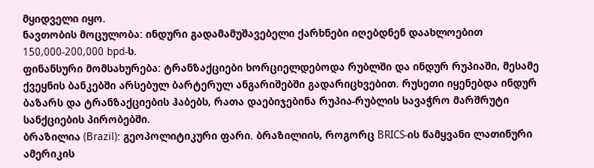მყიდველი იყო.
ნავთობის მოცულობა: ინდური გადამამუშავებელი ქარხნები იღებდნენ დაახლოებით 150,000-200,000 bpd-ს.
ფინანსური მომსახურება: ტრანზაქციები ხორციელდებოდა რუბლში და ინდურ რუპიაში, მესამე ქვეყნის ბანკებში არსებულ ბარტერულ ანგარიშებში გადარიცხვებით. რუსეთი იყენებდა ინდურ ბაზარს და ტრანზაქციების ჰაბებს, რათა დაებიჯებინა რუპია-რუბლის სავაჭრო მარშრუტი სანქციების პირობებში.
ბრაზილია (Brazil): გეოპოლიტიკური ფარი. ბრაზილიის, როგორც BRICS-ის წამყვანი ლათინური ამერიკის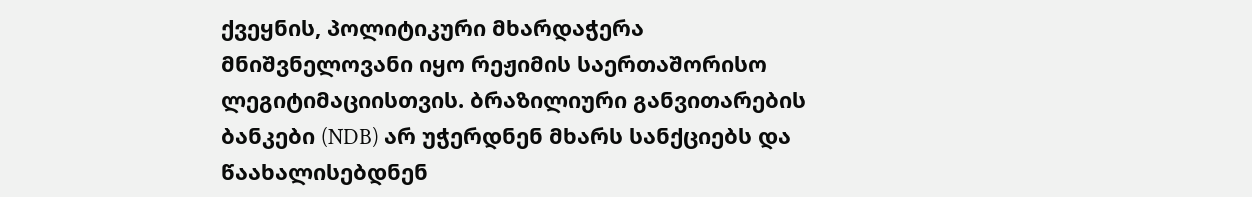ქვეყნის, პოლიტიკური მხარდაჭერა მნიშვნელოვანი იყო რეჟიმის საერთაშორისო ლეგიტიმაციისთვის. ბრაზილიური განვითარების ბანკები (NDB) არ უჭერდნენ მხარს სანქციებს და წაახალისებდნენ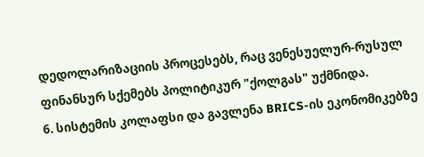დედოლარიზაციის პროცესებს, რაც ვენესუელურ-რუსულ ფინანსურ სქემებს პოლიტიკურ "ქოლგას" უქმნიდა.
6. სისტემის კოლაფსი და გავლენა BRICS-ის ეკონომიკებზე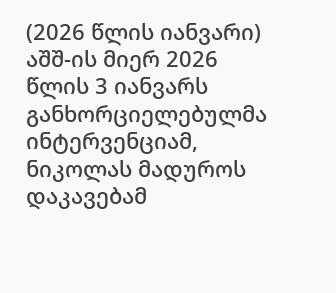(2026 წლის იანვარი)
აშშ-ის მიერ 2026 წლის 3 იანვარს განხორციელებულმა ინტერვენციამ, ნიკოლას მადუროს დაკავებამ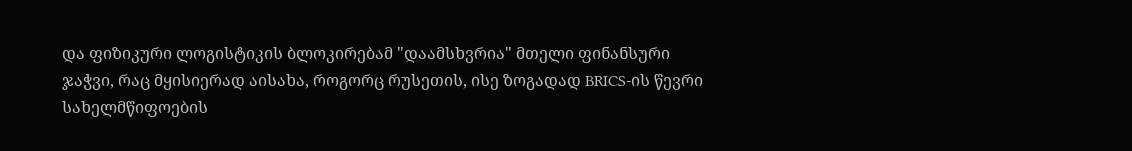და ფიზიკური ლოგისტიკის ბლოკირებამ "დაამსხვრია" მთელი ფინანსური ჯაჭვი, რაც მყისიერად აისახა, როგორც რუსეთის, ისე ზოგადად BRICS-ის წევრი სახელმწიფოების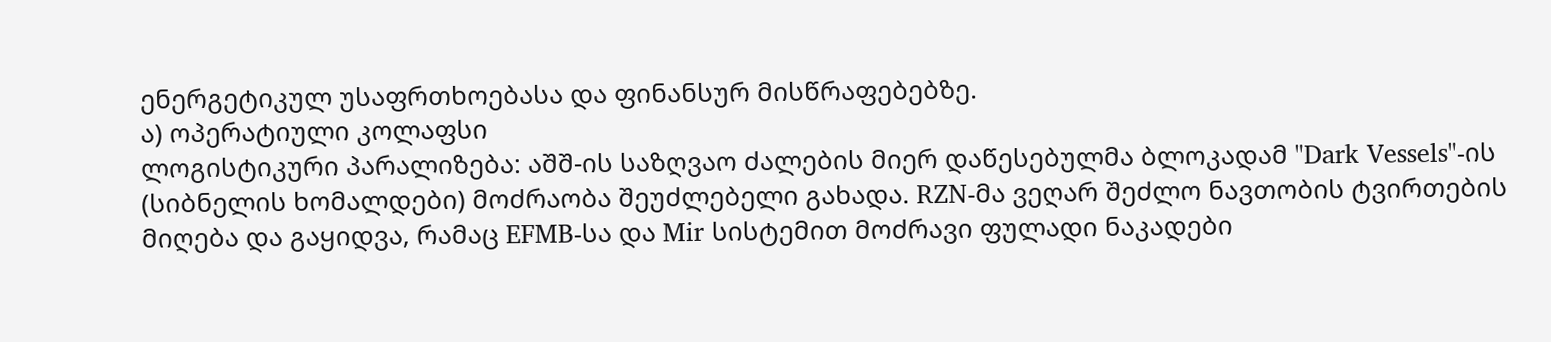ენერგეტიკულ უსაფრთხოებასა და ფინანსურ მისწრაფებებზე.
ა) ოპერატიული კოლაფსი
ლოგისტიკური პარალიზება: აშშ-ის საზღვაო ძალების მიერ დაწესებულმა ბლოკადამ "Dark Vessels"-ის (სიბნელის ხომალდები) მოძრაობა შეუძლებელი გახადა. RZN-მა ვეღარ შეძლო ნავთობის ტვირთების მიღება და გაყიდვა, რამაც EFMB-სა და Mir სისტემით მოძრავი ფულადი ნაკადები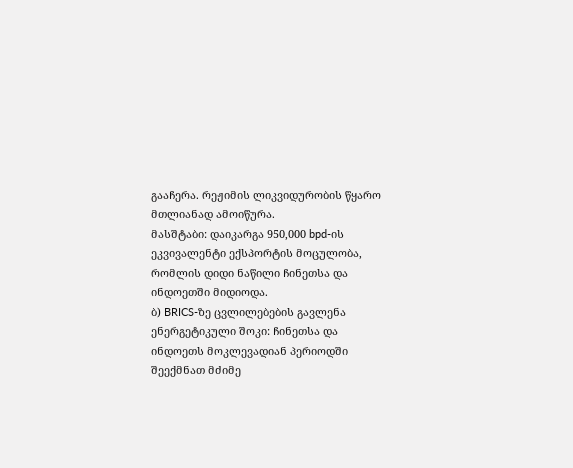გააჩერა. რეჟიმის ლიკვიდურობის წყარო მთლიანად ამოიწურა.
მასშტაბი: დაიკარგა 950,000 bpd-ის ეკვივალენტი ექსპორტის მოცულობა, რომლის დიდი ნაწილი ჩინეთსა და ინდოეთში მიდიოდა.
ბ) BRICS-ზე ცვლილებების გავლენა
ენერგეტიკული შოკი: ჩინეთსა და ინდოეთს მოკლევადიან პერიოდში შეექმნათ მძიმე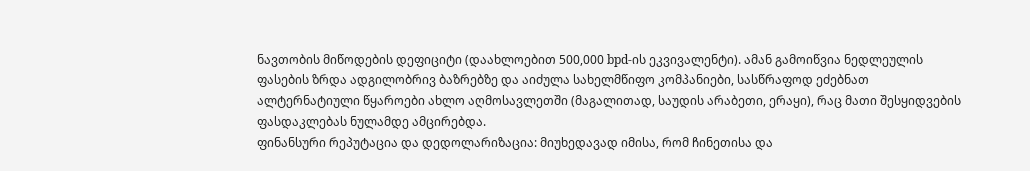ნავთობის მიწოდების დეფიციტი (დაახლოებით 500,000 bpd-ის ეკვივალენტი). ამან გამოიწვია ნედლეულის ფასების ზრდა ადგილობრივ ბაზრებზე და აიძულა სახელმწიფო კომპანიები, სასწრაფოდ ეძებნათ ალტერნატიული წყაროები ახლო აღმოსავლეთში (მაგალითად, საუდის არაბეთი, ერაყი), რაც მათი შესყიდვების ფასდაკლებას ნულამდე ამცირებდა.
ფინანსური რეპუტაცია და დედოლარიზაცია: მიუხედავად იმისა, რომ ჩინეთისა და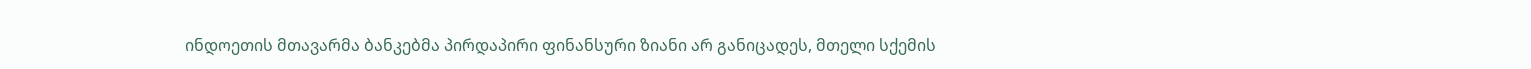ინდოეთის მთავარმა ბანკებმა პირდაპირი ფინანსური ზიანი არ განიცადეს, მთელი სქემის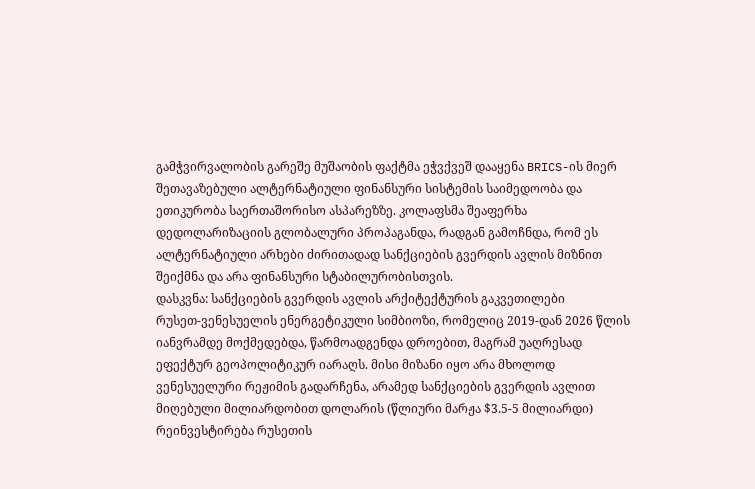გამჭვირვალობის გარეშე მუშაობის ფაქტმა ეჭვქვეშ დააყენა BRICS-ის მიერ შეთავაზებული ალტერნატიული ფინანსური სისტემის საიმედოობა და ეთიკურობა საერთაშორისო ასპარეზზე. კოლაფსმა შეაფერხა დედოლარიზაციის გლობალური პროპაგანდა, რადგან გამოჩნდა, რომ ეს ალტერნატიული არხები ძირითადად სანქციების გვერდის ავლის მიზნით შეიქმნა და არა ფინანსური სტაბილურობისთვის.
დასკვნა: სანქციების გვერდის ავლის არქიტექტურის გაკვეთილები
რუსეთ-ვენესუელის ენერგეტიკული სიმბიოზი, რომელიც 2019-დან 2026 წლის იანვრამდე მოქმედებდა, წარმოადგენდა დროებით, მაგრამ უაღრესად ეფექტურ გეოპოლიტიკურ იარაღს. მისი მიზანი იყო არა მხოლოდ ვენესუელური რეჟიმის გადარჩენა, არამედ სანქციების გვერდის ავლით მიღებული მილიარდობით დოლარის (წლიური მარჟა $3.5-5 მილიარდი) რეინვესტირება რუსეთის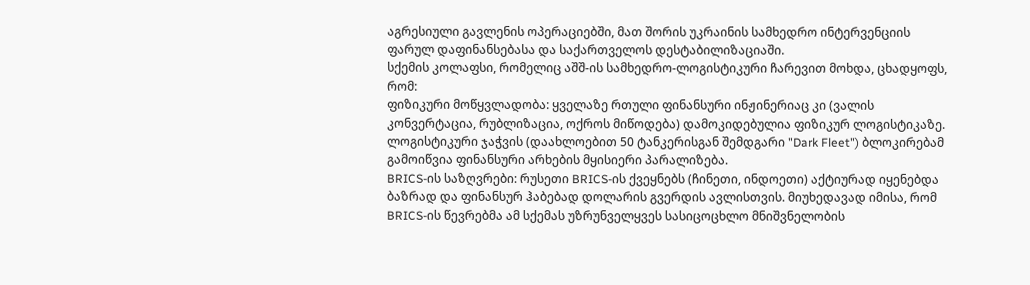აგრესიული გავლენის ოპერაციებში, მათ შორის უკრაინის სამხედრო ინტერვენციის ფარულ დაფინანსებასა და საქართველოს დესტაბილიზაციაში.
სქემის კოლაფსი, რომელიც აშშ-ის სამხედრო-ლოგისტიკური ჩარევით მოხდა, ცხადყოფს, რომ:
ფიზიკური მოწყვლადობა: ყველაზე რთული ფინანსური ინჟინერიაც კი (ვალის კონვერტაცია, რუბლიზაცია, ოქროს მიწოდება) დამოკიდებულია ფიზიკურ ლოგისტიკაზე. ლოგისტიკური ჯაჭვის (დაახლოებით 50 ტანკერისგან შემდგარი "Dark Fleet") ბლოკირებამ გამოიწვია ფინანსური არხების მყისიერი პარალიზება.
BRICS-ის საზღვრები: რუსეთი BRICS-ის ქვეყნებს (ჩინეთი, ინდოეთი) აქტიურად იყენებდა ბაზრად და ფინანსურ ჰაბებად დოლარის გვერდის ავლისთვის. მიუხედავად იმისა, რომ BRICS-ის წევრებმა ამ სქემას უზრუნველყვეს სასიცოცხლო მნიშვნელობის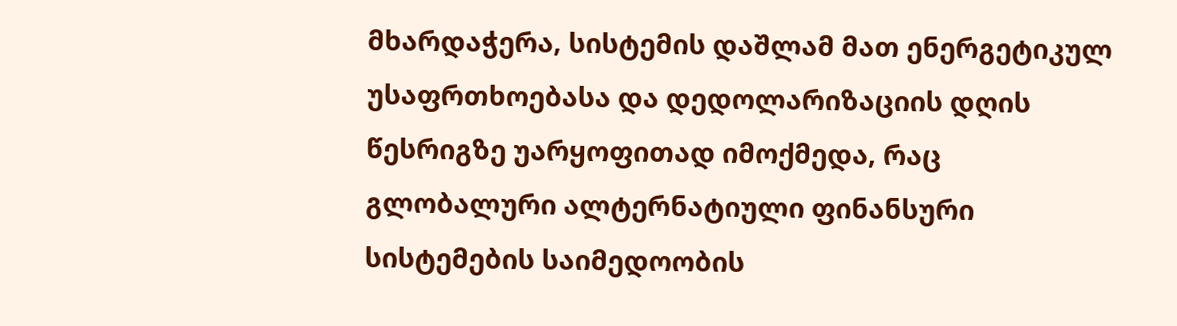მხარდაჭერა, სისტემის დაშლამ მათ ენერგეტიკულ უსაფრთხოებასა და დედოლარიზაციის დღის წესრიგზე უარყოფითად იმოქმედა, რაც გლობალური ალტერნატიული ფინანსური სისტემების საიმედოობის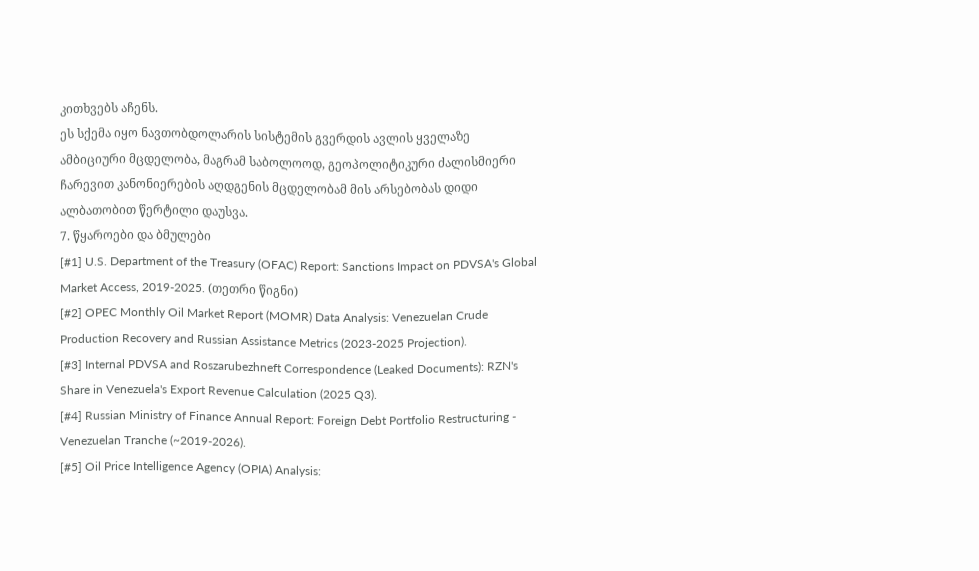კითხვებს აჩენს.
ეს სქემა იყო ნავთობდოლარის სისტემის გვერდის ავლის ყველაზე ამბიციური მცდელობა, მაგრამ საბოლოოდ, გეოპოლიტიკური ძალისმიერი ჩარევით კანონიერების აღდგენის მცდელობამ მის არსებობას დიდი ალბათობით წერტილი დაუსვა.
7. წყაროები და ბმულები
[#1] U.S. Department of the Treasury (OFAC) Report: Sanctions Impact on PDVSA's Global Market Access, 2019-2025. (თეთრი წიგნი)
[#2] OPEC Monthly Oil Market Report (MOMR) Data Analysis: Venezuelan Crude Production Recovery and Russian Assistance Metrics (2023-2025 Projection).
[#3] Internal PDVSA and Roszarubezhneft Correspondence (Leaked Documents): RZN's Share in Venezuela's Export Revenue Calculation (2025 Q3).
[#4] Russian Ministry of Finance Annual Report: Foreign Debt Portfolio Restructuring - Venezuelan Tranche (~2019-2026).
[#5] Oil Price Intelligence Agency (OPIA) Analysis: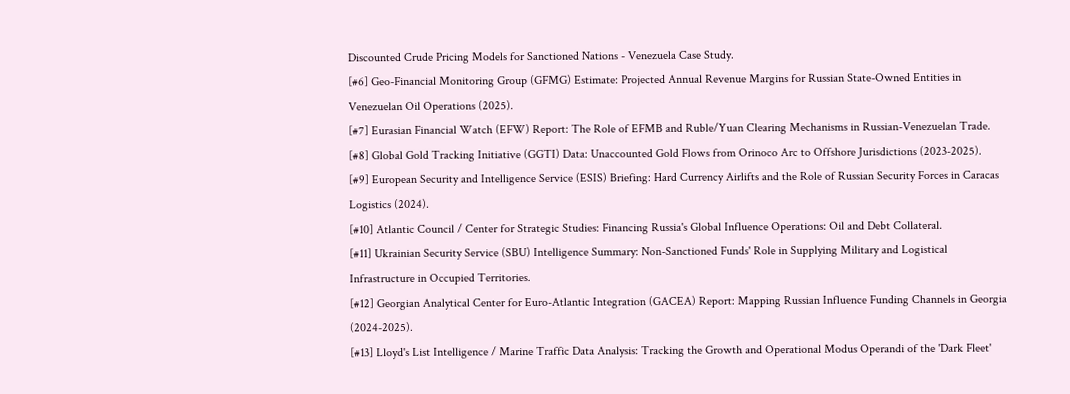Discounted Crude Pricing Models for Sanctioned Nations - Venezuela Case Study.
[#6] Geo-Financial Monitoring Group (GFMG) Estimate: Projected Annual Revenue Margins for Russian State-Owned Entities in Venezuelan Oil Operations (2025).
[#7] Eurasian Financial Watch (EFW) Report: The Role of EFMB and Ruble/Yuan Clearing Mechanisms in Russian-Venezuelan Trade.
[#8] Global Gold Tracking Initiative (GGTI) Data: Unaccounted Gold Flows from Orinoco Arc to Offshore Jurisdictions (2023-2025).
[#9] European Security and Intelligence Service (ESIS) Briefing: Hard Currency Airlifts and the Role of Russian Security Forces in Caracas Logistics (2024).
[#10] Atlantic Council / Center for Strategic Studies: Financing Russia's Global Influence Operations: Oil and Debt Collateral.
[#11] Ukrainian Security Service (SBU) Intelligence Summary: Non-Sanctioned Funds' Role in Supplying Military and Logistical Infrastructure in Occupied Territories.
[#12] Georgian Analytical Center for Euro-Atlantic Integration (GACEA) Report: Mapping Russian Influence Funding Channels in Georgia (2024-2025).
[#13] Lloyd's List Intelligence / Marine Traffic Data Analysis: Tracking the Growth and Operational Modus Operandi of the 'Dark Fleet'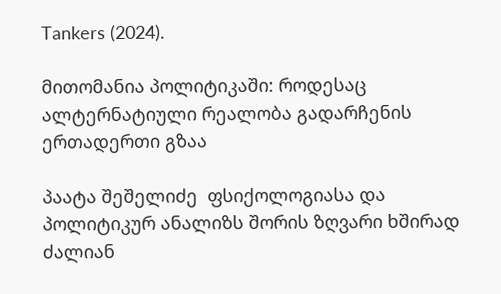Tankers (2024).

მითომანია პოლიტიკაში: როდესაც ალტერნატიული რეალობა გადარჩენის ერთადერთი გზაა

პაატა შეშელიძე  ფსიქოლოგიასა და პოლიტიკურ ანალიზს შორის ზღვარი ხშირად ძალიან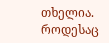თხელია. როდესაც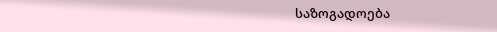საზოგადოება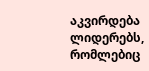აკვირდება ლიდერებს, რომლებიც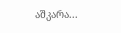აშკარა...